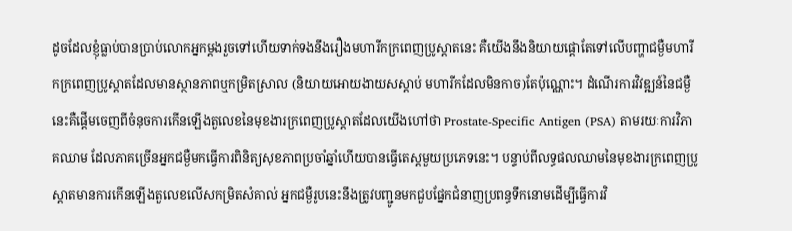ដូចដែលខ្ញុំធ្លាប់បានប្រាប់លោកអ្នកម្តងរួចទៅហើយទាក់ទងនឹងរឿងមហារីកក្រពេញប្រូស្តាតនេះ គឺយើងនឹងនិយាយផ្តោតែទៅលើបញ្ហាជម្ងឺមហារីកក្រពេញប្រូស្តាតដែលមានស្ថានភាពឬកម្រិតស្រាល (និយាយអោយងាយសស្តាប់ មហារីកដែលមិនកាច)តែប៉ុណ្ណោះ។ ដំណើរការវិវឌ្ឍន៍នៃជម្ងឺនេះគឺផ្តើមចេញពីចំនុចការកើនឡើងតួលេខនៃមុខងារក្រពេញប្រូស្តាតដែលយើងហៅថា Prostate-Specific Antigen (PSA) តាមរយៈការវិភាគឈាម ដែលភាគច្រើនអ្នកជម្ងឺមកធ្វើការពិនិត្យសុខភាពប្រចាំឆ្នាំហើយបានធ្វើតេស្តមួយប្រភេទនេះ។ បន្ទាប់ពីលទ្ធផលឈាមនៃមុខងារក្រពេញប្រូស្តាតមានការកើនឡើងតួលេខលើសកម្រិតសំគាល់ អ្នកជម្ងឺរូបនេះនឹងត្រូវបញ្ជូនមកជួបផ្នែកជំនាញប្រពន្ធទឹកនោមដើម្បីធ្វើការវិ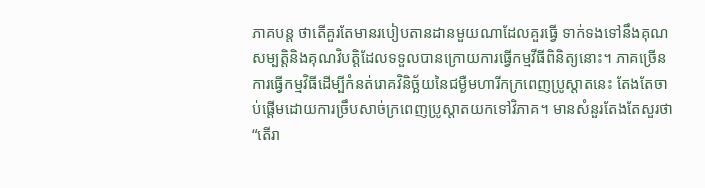ភាគបន្ត ថាតើគួរតែមានរបៀបតានដានមួយណាដែលគួរធ្វើ ទាក់ទងទៅនឹងគុណសម្បត្តិនិងគុណវិបត្តិដែលទទួលបានក្រោយការធ្វើកម្មវីធីពិនិត្យនោះ។ ភាគច្រើនការធ្វើកម្មវិធីដើម្បីកំនត់រោគវិនិច្ឆ័យនៃជម្ងឺមហារីកក្រពេញប្រូស្តាតនេះ តែងតែចាប់ផ្តើមដោយការច្រឹបសាច់ក្រពេញប្រូស្តាតយកទៅវិភាគ។ មានសំនួរតែងតែសួរថា “តើរា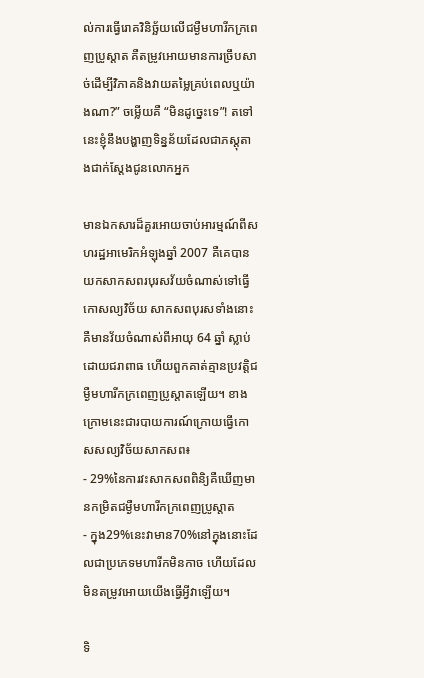ល់ការធ្វើរោគវិនិច្ឆ័យលើជម្ងឺមហារីកក្រពេញប្រូស្តាត គឺតម្រូវអោយមានការច្រឹបសាច់ដើម្បីវិភាគនិងវាយតម្លៃគ្រប់ពេលឬយ៉ាងណា?” ចម្លើយគឺ “មិនដូច្នេះទេ”! តទៅនេះខ្ញុំនឹងបង្ហាញទិន្នន័យដែលជាភស្តុតាងជាក់ស្តែងជូនលោកអ្នក

មានឯកសារដ៏គួរអោយចាប់អារម្មណ៍ពីសហរដ្ឋអាមេរិកអំឡុងឆ្នាំ 2007 គឺគេបានយកសាកសពរបុរសវ័យចំណាស់ទៅធ្វើកោសល្យវិច័យ សាកសពបុរសទាំងនោះគឺមានវ័យចំណាស់ពីអាយុ 64 ឆ្នាំ ស្លាប់ដោយជរាពាធ ហើយពួកគាត់គ្មានប្រវត្តិជម្ងឺមហារីកក្រពេញប្រូស្តាតឡើយ។ ខាងក្រោមនេះជារបាយការណ៍ក្រោយធ្វើកោសសល្យវិច័យសាកសព៖
- 29%នៃការវះសាកសពពិនិ្យគឺឃើញមានកម្រិតជម្ងឺមហារីកក្រពេញប្រូស្តាត
- ក្នុង29%នេះវាមាន70%នៅក្នុងនោះដែលជាប្រភេទមហារីកមិនកាច ហើយដែលមិនតម្រូវអោយយើងធ្វើអ្វីវាឡើយ។

ទិ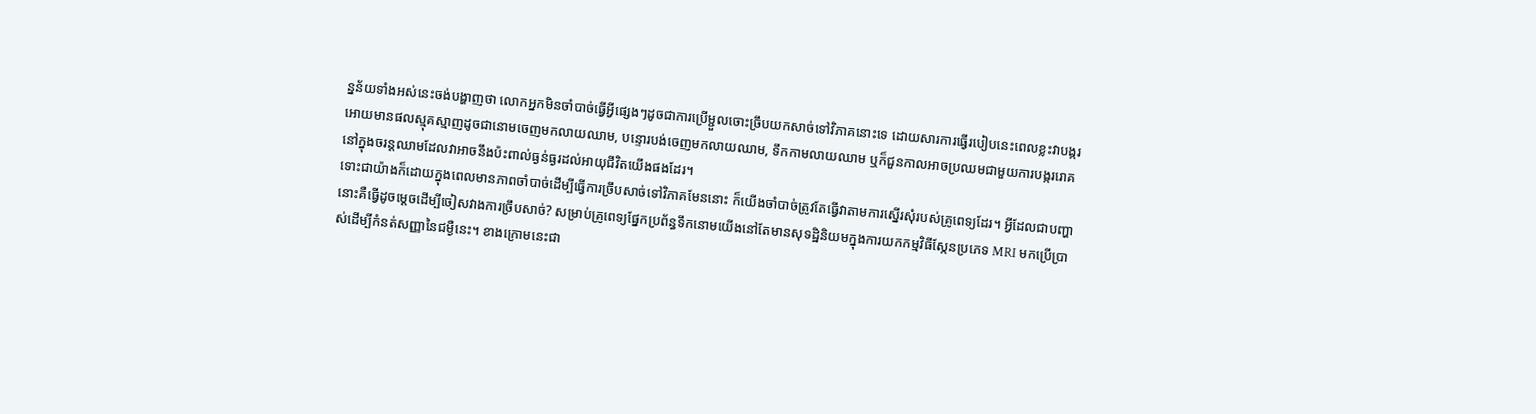ន្នន័យទាំងអស់នេះចង់បង្ហាញថា លោកអ្នកមិនចាំបាច់ធ្វើអ្វីផ្សេងៗដូចជាការប្រើម្ជួលចោះច្រឹបយកសាច់ទៅវិភាគនោះទេ ដោយសារការធ្វើរបៀបនេះពេលខ្លះវាបង្ករអោយមានផលស្មុគស្មាញដូចជានោមចេញមកលាយឈាម, បន្ទោរបង់ចេញមកលាយឈាម, ទឹកកាមលាយឈាម ឬក៏ជួនកាលអាចប្រឈមជាមួយការបង្កររោគនៅក្នុងចរន្តឈាមដែលវាអាចនឹងប៉ះពាល់ធ្ងន់ធ្ងរដល់អាយុជីវិតយើងផងដែរ។
ទោះជាយ៉ាងក៏ដោយក្នុងពេលមានភាពចាំបាច់ដើម្បីធ្វើការច្រឹបសាច់ទៅវិភាគមែននោះ ក៏យើងចាំបាច់ត្រូវតែធ្វើវាតាមការស្នើរសុំរបស់គ្រូពេទ្យដែរ។ អ្វីដែលជាបញ្ហានោះគឺធ្វើដូចម្តេចដើម្បីចៀសវាងការច្រឹបសាច់? សម្រាប់គ្រូពេទ្យផ្នែកប្រព័ន្ធទឹកនោមយើងនៅតែមានសុទដ្ឋិនិយមក្នុងការយកកម្មវិធីស្កែនប្រភេទ MRI មកប្រើប្រាស់ដើម្បីកំនត់សញ្ញានៃជម្ងឺនេះ។ ខាងក្រោមនេះជា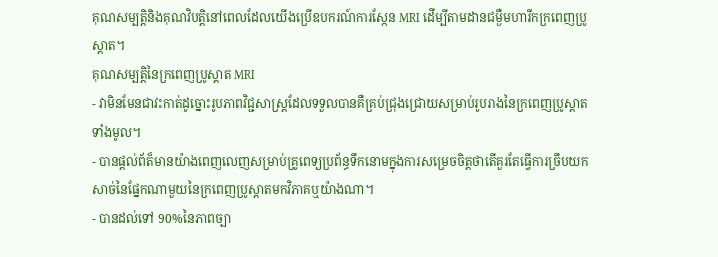គុណសម្បត្តិនិងគុណវិបត្តិនៅពេលដែលយើងប្រើឧបករណ៍ការស្កែន MRI ដើម្បីតាមដានជម្ងឺមហារីកក្រពេញប្រូស្តាត។
គុណសម្បត្តិនៃក្រពេញប្រូស្តាត MRI
- វាមិនមែនជាវះកាត់ដូច្នោះរូបភាពវិជ្ជសាស្ត្រដែលទទួលបានគឺគ្រប់ជ្រុងជ្រោយសម្រាប់រូបរាងនៃក្រពេញប្រូស្តាតទាំងមូល។
- បានផ្តល់ព័ត៏មានយ៉ាងពេញលេញសម្រាប់គ្រូពេទ្យប្រព័ន្ធទឹកនោមក្នុងការសម្រេចចិត្តថាតើគួរតែធ្វើការច្រឹបយកសាច់នៃផ្នែកណាមួយនៃក្រពេញប្រូស្តាតមកវិភាគឬយ៉ាងណា។
- បានដល់ទៅ 90%នៃភាពច្បា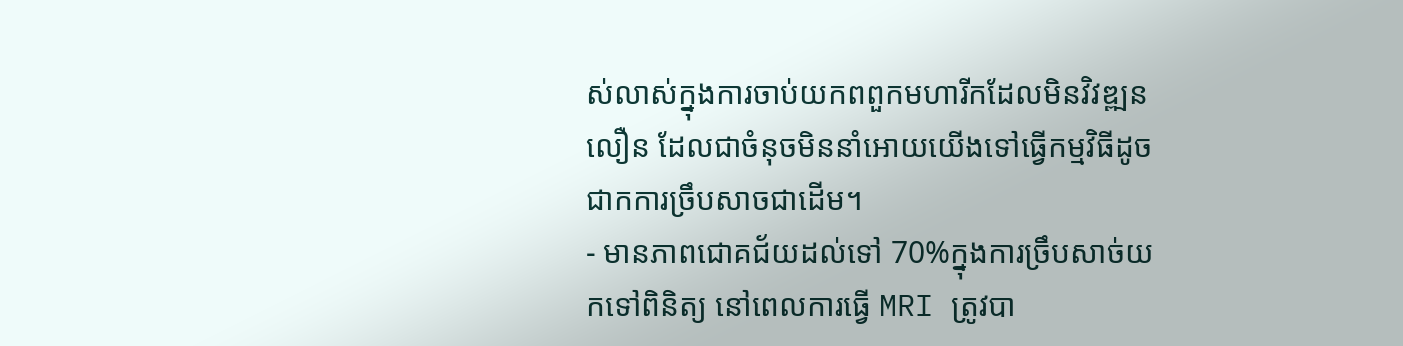ស់លាស់ក្នុងការចាប់យកពពួកមហារីកដែលមិនវិវឌ្ឍនលឿន ដែលជាចំនុចមិននាំអោយយើងទៅធ្វើកម្មវិធីដូចជាកការច្រឹបសាចជាដើម។
- មានភាពជោគជ័យដល់ទៅ 70%ក្នុងការច្រឹបសាច់យកទៅពិនិត្យ នៅពេលការធ្វើ MRI ត្រូវបា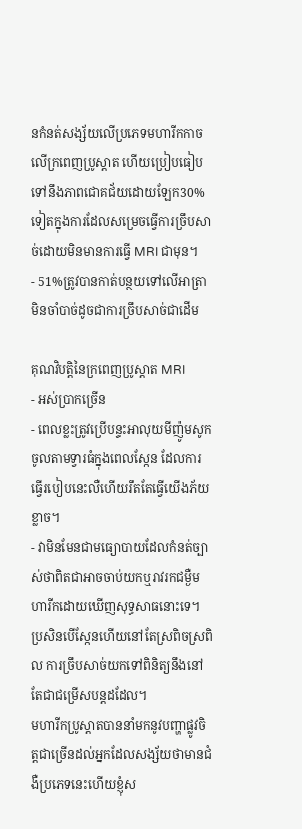នកំនត់សង្ស័យលើប្រភេទមហារីកកាចលើក្រពេញប្រូស្តាត ហើយប្រៀបធៀបទៅនឹងភាពជោគជ័យដោយឡែក30%ទៀតក្នុងការដែលសម្រេចធ្វើការច្រឹបសាច់ដោយមិនមានការធ្វើ MRI ជាមុន។
- 51%ត្រូវបានកាត់បន្ថយទៅលើអាត្រាមិនចាំបាច់ដូចជាការច្រឹបសាច់ជាដើម

គុណវិបត្តិនៃក្រពេញប្រូស្តាត MRI
- អស់ប្រាកច្រើន
- ពេលខ្លះត្រូវប្រើបន្ទះអាលុយមីញ៉ូមសូកចូលតាមទ្វារធំក្នុងពេលស្កែន ដែលការធ្វើរបៀបនេះលឺហើយរឹតតែធ្វើយើងភ័យខ្លាច។
- វាមិនមែនជាមធ្យោបាយដែលកំនត់ច្បាស់ថាពិតជាអាចចាប់យកឬរាវរកជម្ងឺមហារីកដោយឃើញសុទ្ធសាធនោះទេ។ ប្រសិនបើស្កែនហើយនៅតែស្រពិចស្រពិល ការច្រឹបសាច់យកទៅពិនិត្យនឹងនៅតែជាជម្រើសបន្តដដែល។
មហារីកប្រូស្តាតបាននាំមកនូវបញ្ហាផ្លូវចិត្តជាច្រើនដល់អ្នកដែលសង្ស័យថាមានជំងឺប្រភេទនេះហើយខ្ញុំស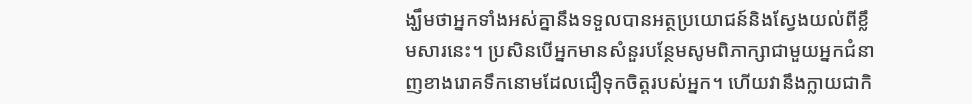ង្ឃឹមថាអ្នកទាំងអស់គ្នានឹងទទួលបានអត្ថប្រយោជន៍និងស្វែងយល់ពីខ្លឹមសារនេះ។ ប្រសិនបើអ្នកមានសំនួរបន្ថែមសូមពិភាក្សាជាមួយអ្នកជំនាញខាងរោគទឹកនោមដែលជឿទុកចិត្តរបស់អ្នក។ ហើយវានឹងក្លាយជាកិ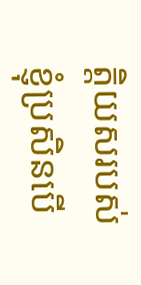ត្តិយសរបស់ខ្ញុំប្រសិនបើ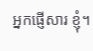អ្នកផ្ញើសារ ខ្ញុំ។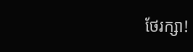ថែរក្សា!